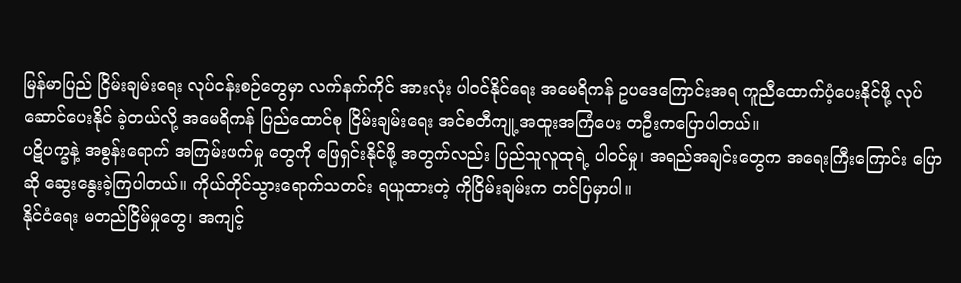မြန်မာပြည် ငြိမ်းချမ်းရေး လုပ်ငန်းစဉ်တွေမှာ လက်နက်ကိုင် အားလုံး ပါဝင်နိုင်ရေး အမေရိကန် ဥပဒေကြောင်းအရ ကူညီထောက်ပံ့ပေးနိုင်ဖို့ လုပ်ဆောင်ပေးနိုင် ခဲ့တယ်လို့ အမေရိကန် ပြည်ထောင်စု ငြိမ်းချမ်းရေး အင်စတီကျု့ အထူးအကြံပေး တဦးကပြောပါတယ်။
ပဋိပက္ခနဲ့ အစွန်းရောက် အကြမ်းဖက်မှု တွေကို ဖြေရှင်းနိုင်ဖို့ အတွက်လည်း ပြည်သူလူထုရဲ့ ပါဝင်မှု၊ အရည်အချင်းတွေက အရေးကြီးကြောင်း ပြောဆို ဆွေးနွေးခဲ့ကြပါတယ်။ ကိုယ်တိုင်သွားရောက်သတင်း ရယူထားတဲ့ ကိုငြိမ်းချမ်းက တင်ပြမှာပါ။
နိုင်ငံရေး မတည်ငြိမ်မှုတွေ၊ အကျင့်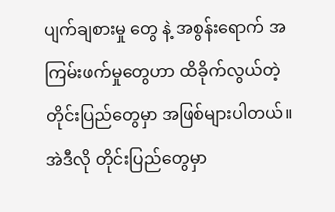ပျက်ချစားမှု တွေ နဲ့ အစွန်းရောက် အကြမ်းဖက်မှုတွေဟာ ထိခိုက်လွယ်တဲ့ တိုင်းပြည်တွေမှာ အဖြစ်များပါတယ်။ အဲဒီလို တိုင်းပြည်တွေမှာ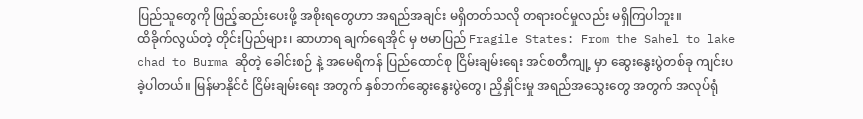ပြည်သူတွေကို ဖြည့်ဆည်းပေးဖို့ အစိုးရတွေဟာ အရည်အချင်း မရှိတတ်သလို တရားဝင်မှုလည်း မရှိကြပါဘူး။
ထိခိုက်လွယ်တဲ့ တိုင်းပြည်များ၊ ဆာဟာရ ချက်ရေအိုင် မှ ဗမာပြည် Fragile States: From the Sahel to lake chad to Burma ဆိုတဲ့ ခေါင်းစဉ် နဲ့ အမေရိကန် ပြည်ထောင်စု ငြိမ်းချမ်းရေး အင်စတီကျု့ မှာ ဆွေးနွေးပွဲတစ်ခု ကျင်းပခဲ့ပါတယ်။ မြန်မာနိုင်ငံ ငြိမ်းချမ်းရေး အတွက် နှစ်ဘက်ဆွေးနွေးပွဲတွေ၊ ညှိနှိုင်းမှု အရည်အသွေးတွေ အတွက် အလုပ်ရုံ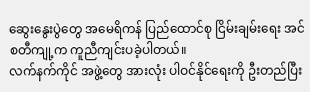ဆွေးနွေးပွဲတွေ အမေရိကန် ပြည်ထောင်စု ငြိမ်းချမ်းရေး အင်စတီကျု့က ကူညီကျင်းပခဲ့ပါတယ်။
လက်နက်ကိုင် အဖွဲ့တွေ အားလုံး ပါဝင်နိုင်ရေးကို ဦးတည်ပြီး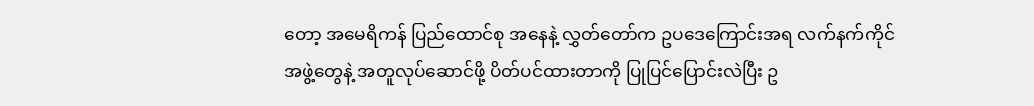တော့ အမေရိကန် ပြည်ထောင်စု အနေနဲ့ လွှတ်တော်က ဥပဒေကြောင်းအရ လက်နက်ကိုင်အဖွဲ့တွေနဲ့ အတူလုပ်ဆောင်ဖို့ ပိတ်ပင်ထားတာကို ပြုပြင်ပြောင်းလဲပြီး ဥ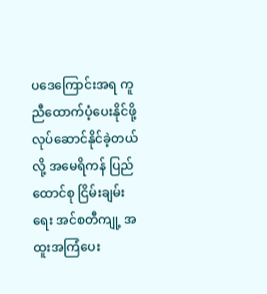ပဒေကြောင်းအရ ကူညီထောက်ပံ့ပေးနိုင်ဖို့ လုပ်ဆောင်နိုင်ခဲ့တယ်လို့ အမေရိကန် ပြည်ထောင်စု ငြိမ်းချမ်းရေး အင်စတီကျု့ အထူးအကြံပေး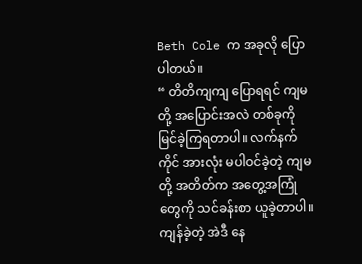Beth Cole က အခုလို ပြောပါတယ်။
“ တိတိကျကျ ပြောရရင် ကျမတို့ အပြောင်းအလဲ တစ်ခုကို မြင်ခဲ့ကြရတာပါ။ လက်နက်ကိုင် အားလုံး မပါဝင်ခဲ့တဲ့ ကျမတို့ အတိတ်က အတွေ့အကြုံ တွေကို သင်ခန်းစာ ယူခဲ့တာပါ။ ကျန်ခဲ့တဲ့ အဲဒီ နေ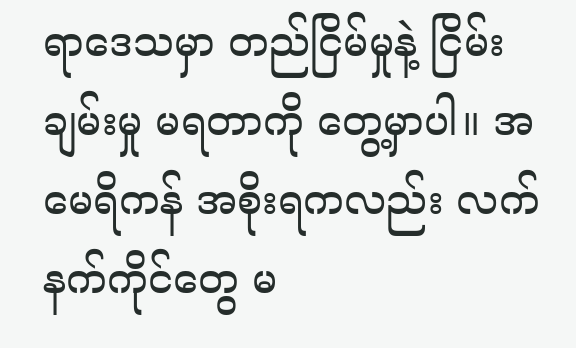ရာဒေသမှာ တည်ငြိမ်မှုနဲ့ ငြိမ်းချမ်းမှု မရတာကို တွေ့မှာပါ။ အမေရိကန် အစိုးရကလည်း လက်နက်ကိုင်တွေ မ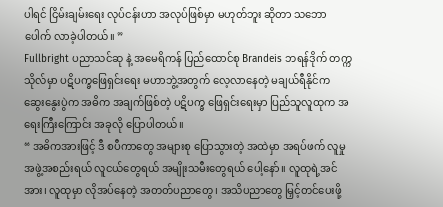ပါရင် ငြိမ်းချမ်းရေး လုပ်ငန်းဟာ အလုပ်ဖြစ်မှာ မဟုတ်ဘူး ဆိုတာ သဘောပေါက် လာခဲ့ပါတယ်။ ”
Fullbright ပညာသင်ဆု နဲ့ အမေရိကန် ပြည်ထောင်စု Brandeis ဘရန်ဒိုက် တက္ကသိုလ်မှာ ပဋိပက္ခဖြေရှင်းရေး မဟာဘွဲ့အတွက် လေ့လာနေတဲ့ မချယ်ရီနိုင်က ဆွေးနွေးပွဲက အဓိက အချက်ဖြစ်တဲ့ ပဋိပက္ခ ဖြေရှင်းရေးမှာ ပြည်သူလူထုက အရေးကြီးကြောင်း အခုလို ပြောပါတယ်။
“ အဓိကအားဖြင့် ဒီ စပီကာတွေ အများစု ပြောသွားတဲ့ အထဲမှာ အရပ်ဖက် လူမှုအဖွဲ့အစည်းရယ် လူငယ်တွေရယ် အမျိုးသမီးတွေရယ် ပေါ့နော်။ လူထုရဲ့အင်အား၊ လူထုမှာ လိုအပ်နေတဲ့ အတတ်ပညာတွေ ၊ အသိပညာတွေ မြှင့်တင်ပေးဖို့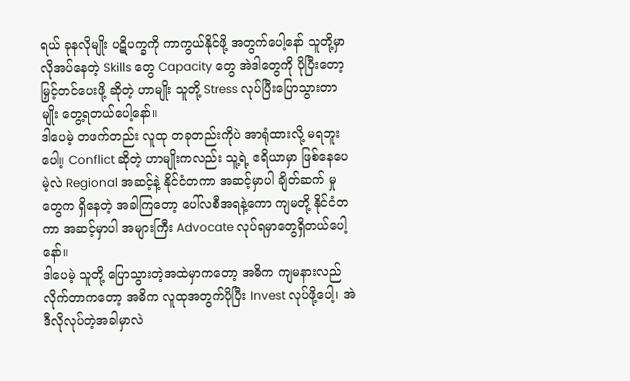ရယ် ခုနလိုမျိုး ပဋိပက္ခကို ကာကွယ်နိုင်ဖို့ အတွက်ပေါ့နော် သူတို့မှာ လိုအပ်နေတဲ့ Skills တွေ Capacity တွေ အဲဒါတွေကို ပိုပြီးတော့ မြှင့်တင်ပေးဖို့ ဆိုတဲ့ ဟာမျိုး သူတို့ Stress လုပ်ပြီးပြောသွားတာမျိုး တွေ့ရတယ်ပေါ့နော်။
ဒါပေမဲ့ တဖက်တည်း လူထု တခုတည်းကိုပဲ အာရုံထားလို့ မရဘူးပေါ။့ Conflict ဆိုတဲ့ ဟာမျိုးကလည်း သူ့ရဲ့ ဧရိယာမှာ ဖြစ်နေပေမဲ့လဲ Regional အဆင့်နဲ့ နိုင်ငံတကာ အဆင့်မှာပါ ချိတ်ဆက် မှုတွေက ရှိနေတဲ့ အခါကြတော့ ပေါ်လစီအရနဲ့ကော ကျမတို့ နိုင်ငံတကာ အဆင့်မှာပါ အများကြီး Advocate လုပ်ရမှာတွေရှိတယ်ပေါ့နော်။
ဒါပေမဲ့ သူတို့ ပြောသွားတဲ့အထဲမှာကတော့ အဓိက ကျမနားလည် လိုက်တာကတော့ အဓိက လူထုအတွက်ပိုပြီး Invest လုပ်ဖို့ပေါ့၊ အဲဒီလိုလုပ်တဲ့အခါမှာလဲ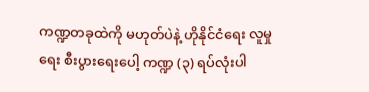ကဏ္ဍတခုထဲကို မဟုတ်ပဲနဲ့ ဟိုနိုင်ငံရေး လူမှုရေး စီးပွားရေးပေါ့ ကဏ္ဍ (၃) ရပ်လုံးပါ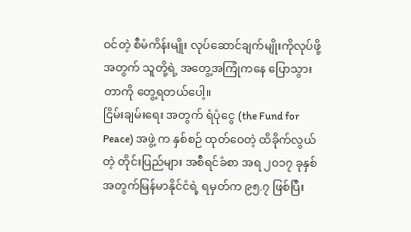ဝင်တဲ့ စီမံကိန်းမျိုး လုပ်ဆောင်ချက်မျိုးကိုလုပ်ဖို့အတွက် သူတို့ရဲ့ အတွေ့အကြုံကနေ ပြောသွားတာကို တွေ့ရတယ်ပေါ့။
ငြိမ်းချမ်းရေး အတွက် ရံပုံငွေ (the Fund for Peace) အဖွဲ့ က နှစ်စဉ် ထုတ်ဝေတဲ့ ထိခိုက်လွယ်တဲ့ တိုင်းပြည်များ အစီရင်ခံစာ အရ ၂၀၁၇ ခုနှစ်အတွက်မြန်မာနိုင်ငံရဲ့ ရမှတ်က ၉၅.၇ ဖြစ်ပြီး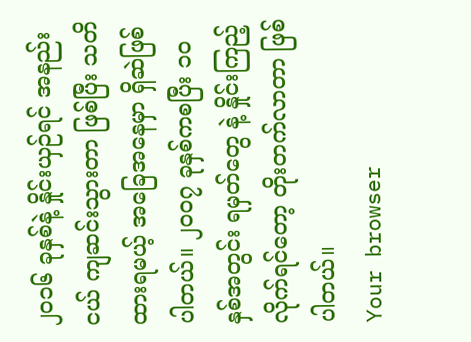၂၀၁၆ ခုနှစ်နဲ့ နှိုင်းယှဉ်ရင် အနည်းငယ် ကျဆင်းသွားတာ ဖြစ်ပြီး သတိထားရမယ့် အခြေအနေမှာ ရှိဆဲဖြစ်ပါတယ်။ ၂၀၀၇ ခုနှစ်ကစပြီး ၁၀ နှစ်အတွင်း ရမှတ်တွေ နဲ့ နှိုင်းကြည့်လိုက်ရင်တော့ တိုးတက်လာတာ ဖြစ်ပါတယ်။
Your browser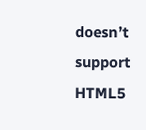doesn’t support HTML5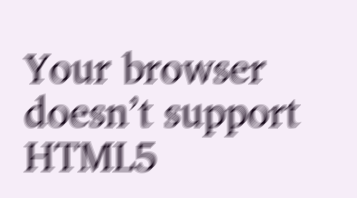Your browser doesn’t support HTML5